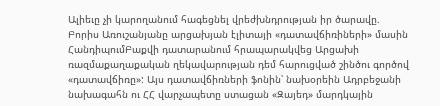Ալիեւը չի կարողանում հագեցնել վրեժխնդրության իր ծարավը. Բորիս Առուշանյանը արցախյան էլիտայի «դատավճիռիների» մասին
ՀանդիպումԲաքվի դատարանում հրապարակվեց Արցախի ռազմաքաղաքական ղեկավարության դեմ հարուցված շինծու գործով «դատավճիռը»: Այս դատավճիռների ֆոնին՝ նախօրեին Ադրբեջանի նախագահն ու ՀՀ վարչապետը ստացան «Զայեդ» մարդկային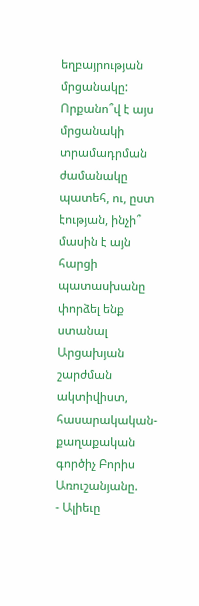եղբայրության մրցանակը: Որքանո՞վ է այս մրցանակի տրամադրման ժամանակը պատեհ, ու, ըստ էության, ինչի՞ մասին է այն հարցի պատասխանը փորձել ենք ստանալ Արցախյան շարժման ակտիվիստ, հասարակական-քաղաքական գործիչ Բորիս Առուշանյանը.
- Ալիեւը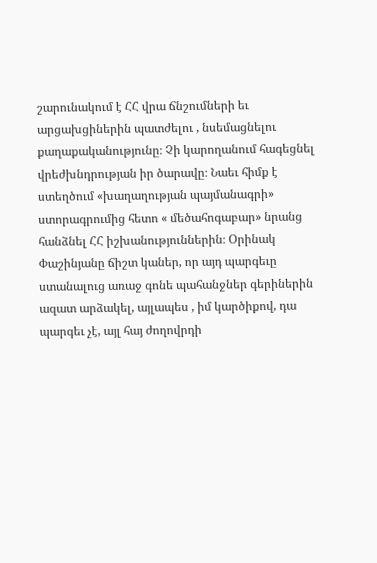շարունակում է ՀՀ վրա ճնշումների եւ արցախցիներին պատժելու , նսեմացնելու քաղաքականությունը։ Չի կարողանում հագեցնել վրեժխնդրության իր ծարավը։ Նաեւ հիմք է ստեղծում «խաղաղության պայմանագրի» ստորագրումից հետո « մեծահոգաբար» նրանց հանձնել ՀՀ իշխանություններին։ Օրինակ Փաշինյանը ճիշտ կաներ, որ այդ պարգեւը ստանալուց առաջ գոնե պահանջներ գերիներին ազատ արձակել, այլապես , իմ կարծիքով, դա պարգեւ չէ, այլ հայ ժողովրդի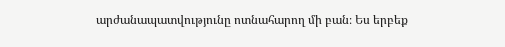արժանապատվությունը ոտնահարող մի բան։ Ես երբեք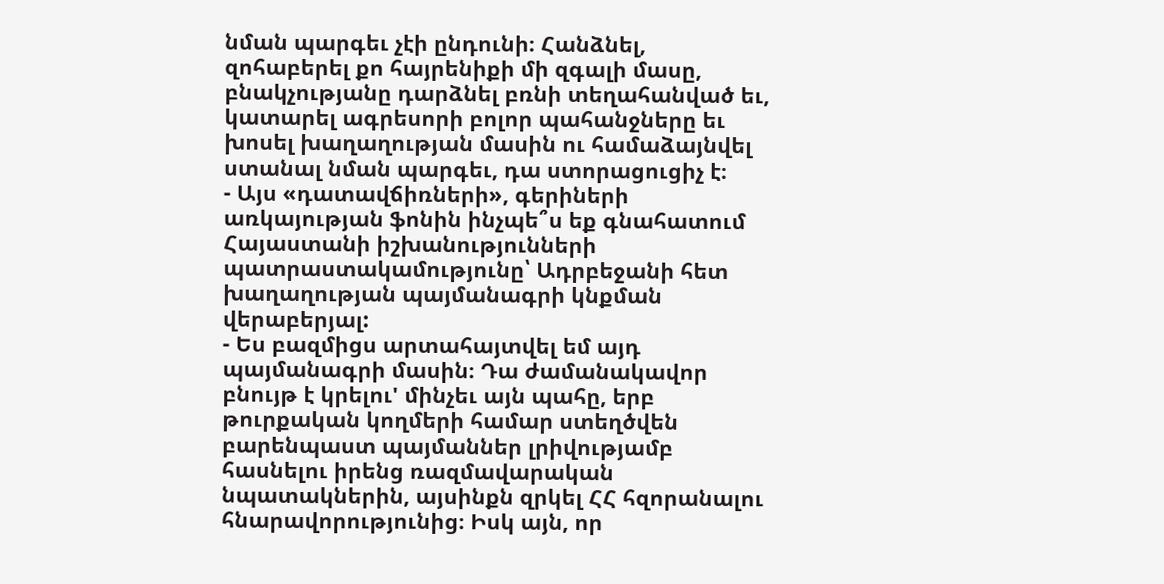նման պարգեւ չէի ընդունի։ Հանձնել, զոհաբերել քո հայրենիքի մի զգալի մասը, բնակչությանը դարձնել բռնի տեղահանված եւ, կատարել ագրեսորի բոլոր պահանջները եւ խոսել խաղաղության մասին ու համաձայնվել ստանալ նման պարգեւ, դա ստորացուցիչ է։
- Այս «դատավճիռների», գերիների առկայության ֆոնին ինչպե՞ս եք գնահատում Հայաստանի իշխանությունների պատրաստակամությունը՝ Ադրբեջանի հետ խաղաղության պայմանագրի կնքման վերաբերյալ:
- Ես բազմիցս արտահայտվել եմ այդ պայմանագրի մասին։ Դա ժամանակավոր բնույթ է կրելու' մինչեւ այն պահը, երբ թուրքական կողմերի համար ստեղծվեն բարենպաստ պայմաններ լրիվությամբ հասնելու իրենց ռազմավարական նպատակներին, այսինքն զրկել ՀՀ հզորանալու հնարավորությունից։ Իսկ այն, որ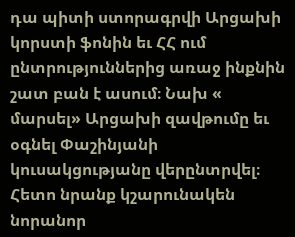դա պիտի ստորագրվի Արցախի կորստի ֆոնին եւ ՀՀ ում ընտրություններից առաջ ինքնին շատ բան է ասում։ Նախ « մարսել» Արցախի զավթումը եւ օգնել Փաշինյանի կուսակցությանը վերընտրվել։ Հետո նրանք կշարունակեն նորանոր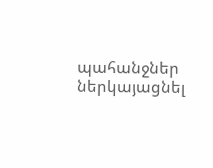պահանջներ ներկայացնել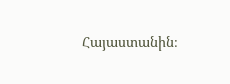Հայաստանին։